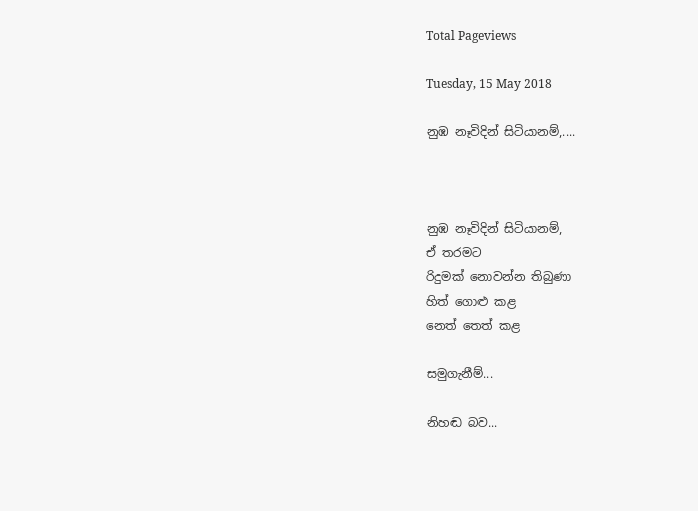Total Pageviews

Tuesday, 15 May 2018

නුඹ නෑවිදින් සිටියානම්,....



නුඹ නෑවිදින් සිටියානම්,
ඒ තරමට
රිදුමක් නොවන්න තිබුණා
හිත් ගොළු කළ
නෙත් තෙත් කළ

සමුගැනීම්...

නිහඬ බව...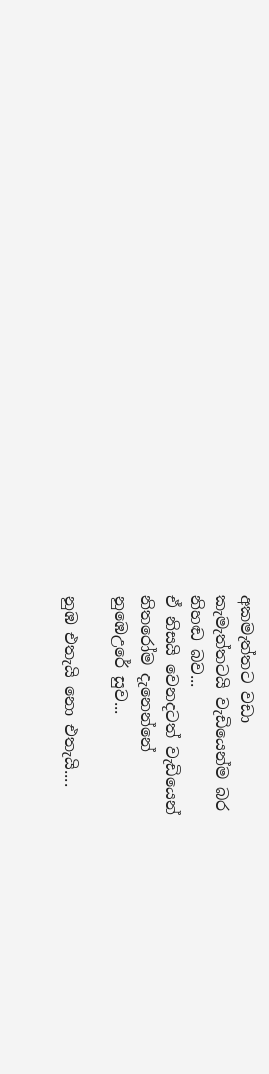අකමැත්තට වඩා
කැමැත්තටයි වැඩියෙන්ම බර
නිහඬ බව...
ඒ නිසයි වෙනදටත් වැඩියෙන්
නිතරෝම දැනෙන්නේ
නුඹෙඋරේ සුව...

නුඹ එතැයි නො එතැයි....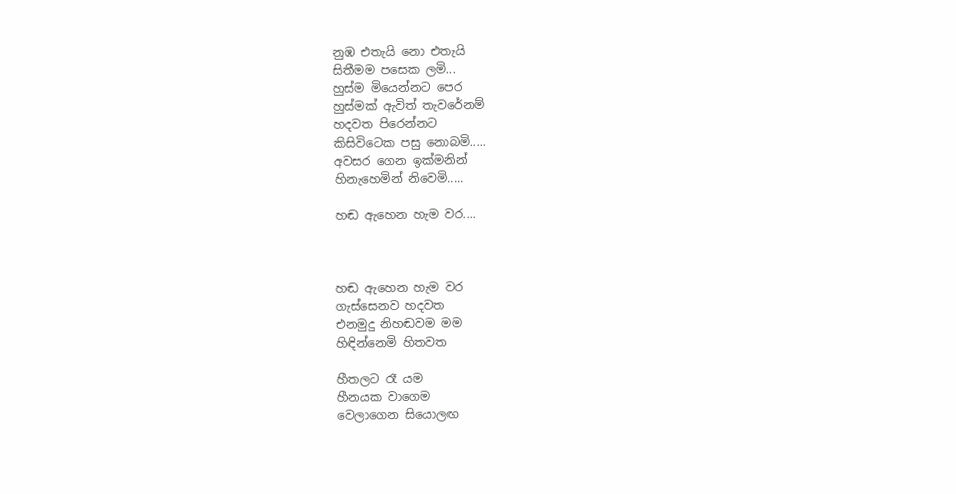නුඹ එතැයි නො එතැයි
සිතීමම පසෙක ලමි...
හුස්ම මියෙන්නට පෙර
හුස්මක් ඇවිත් තැවරේනම්
හදවත පිරෙන්නට
කිසිවිටෙක පසු නොබමි.....
අවසර ගෙන ඉක්මනින්
හිනැහෙමින් නිවෙමි.....

හඬ ඇහෙන හැම වර....



හඬ ඇහෙන හැම වර
ගැස්සෙනව හදවත
එනමුදු නිහඬවම මම
හිඳින්නෙමි හිතවත

හීතලට රෑ යම
හීනයක වාගෙම
වෙලාගෙන සියොලඟ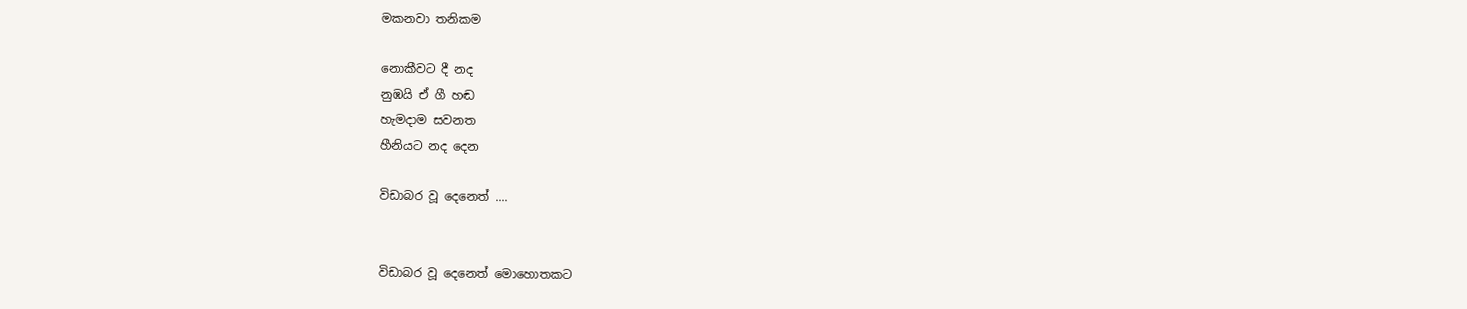මකනවා තනිකම

නොකීවට දී නද
නුඹයි ඒ ගී හඬ
හැමදාම සවනත
හීනියට නද දෙන

විඩාබර වූ දෙනෙත් ....


විඩාබර වූ දෙනෙත් මොහොතකට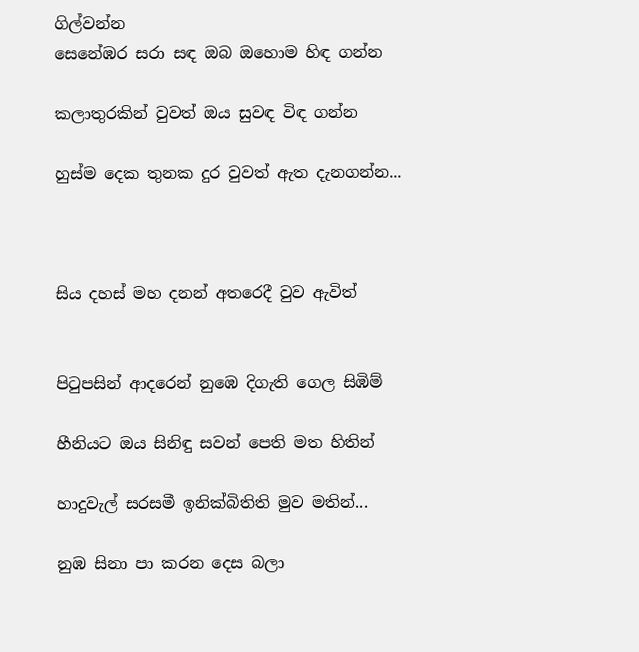ගිල්වන්න
සෙනේඹර සරා සඳ ඔබ ඔහොම හිඳ ගන්න

කලාතුරකින් වුවත් ඔය සුවඳ විඳ ගන්න

හුස්ම දෙක තුනක දුර වුවත් ඇත දැනගන්න...



සිය දහස් මහ දනන් අතරෙදී වුව ඇවිත්


පිටුපසින් ආදරෙන් නුඹෙ දිගැති ගෙල සිඹිම්

හීනියට ඔය සිනිඳු සවන් පෙති මත හිතින්

හාදුවැල් සරසමී ඉනික්බිතිති මුව මතින්...

නුඹ සිනා පා කරන දෙස බලා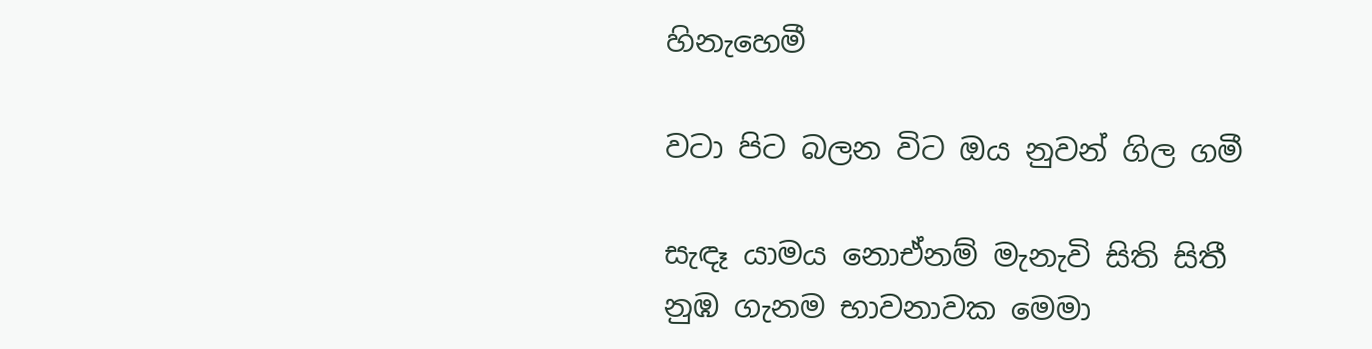හිනැහෙමී

වටා පිට බලන විට ඔය නුවන් ගිල ගමී

සැඳෑ යාමය නොඒනම් මැනැවි සිති සිතී
නුඹ ගැනම භාවනාවක මෙමා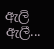ඇලි ඇලී...